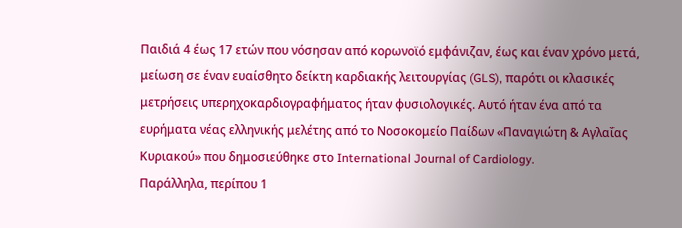Παιδιά 4 έως 17 ετών που νόσησαν από κορωνοϊό εμφάνιζαν, έως και έναν χρόνο μετά, μείωση σε έναν ευαίσθητο δείκτη καρδιακής λειτουργίας (GLS), παρότι οι κλασικές μετρήσεις υπερηχοκαρδιογραφήματος ήταν φυσιολογικές. Αυτό ήταν ένα από τα ευρήματα νέας ελληνικής μελέτης από το Νοσοκομείο Παίδων «Παναγιώτη & Αγλαΐας Κυριακού» που δημοσιεύθηκε στο International Journal of Cardiology.
Παράλληλα, περίπου 1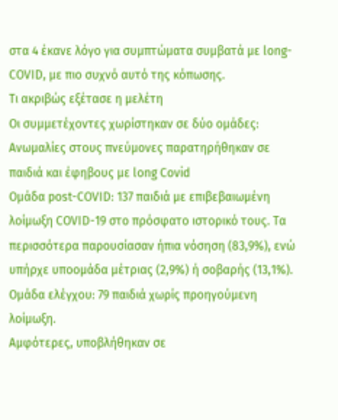στα 4 έκανε λόγο για συμπτώματα συμβατά με long-COVID, με πιο συχνό αυτό της κόπωσης.
Τι ακριβώς εξέτασε η μελέτη
Οι συμμετέχοντες χωρίστηκαν σε δύο ομάδες:
Ανωμαλίες στους πνεύμονες παρατηρήθηκαν σε παιδιά και έφηβους με long Covid
Ομάδα post-COVID: 137 παιδιά με επιβεβαιωμένη λοίμωξη COVID-19 στο πρόσφατο ιστορικό τους. Τα περισσότερα παρουσίασαν ήπια νόσηση (83,9%), ενώ υπήρχε υποομάδα μέτριας (2,9%) ή σοβαρής (13,1%).
Ομάδα ελέγχου: 79 παιδιά χωρίς προηγούμενη λοίμωξη.
Αμφότερες, υποβλήθηκαν σε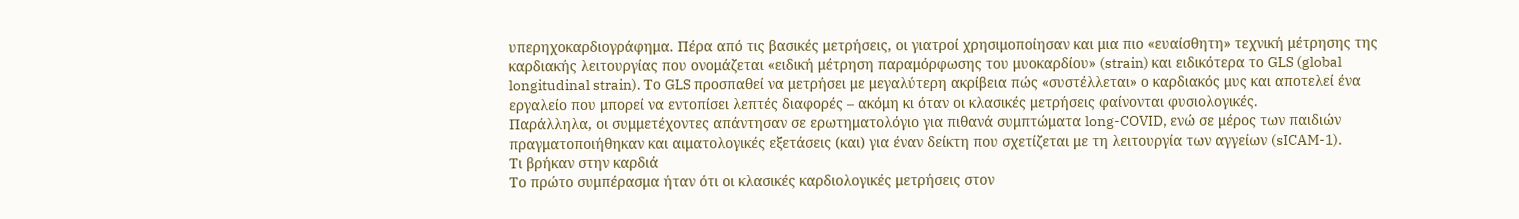υπερηχοκαρδιογράφημα. Πέρα από τις βασικές μετρήσεις, οι γιατροί χρησιμοποίησαν και μια πιο «ευαίσθητη» τεχνική μέτρησης της καρδιακής λειτουργίας που ονομάζεται «ειδική μέτρηση παραμόρφωσης του μυοκαρδίου» (strain) και ειδικότερα το GLS (global longitudinal strain). Το GLS προσπαθεί να μετρήσει με μεγαλύτερη ακρίβεια πώς «συστέλλεται» ο καρδιακός μυς και αποτελεί ένα εργαλείο που μπορεί να εντοπίσει λεπτές διαφορές – ακόμη κι όταν οι κλασικές μετρήσεις φαίνονται φυσιολογικές.
Παράλληλα, οι συμμετέχοντες απάντησαν σε ερωτηματολόγιο για πιθανά συμπτώματα long-COVID, ενώ σε μέρος των παιδιών πραγματοποιήθηκαν και αιματολογικές εξετάσεις (και) για έναν δείκτη που σχετίζεται με τη λειτουργία των αγγείων (sICAM-1).
Τι βρήκαν στην καρδιά
Το πρώτο συμπέρασμα ήταν ότι οι κλασικές καρδιολογικές μετρήσεις στον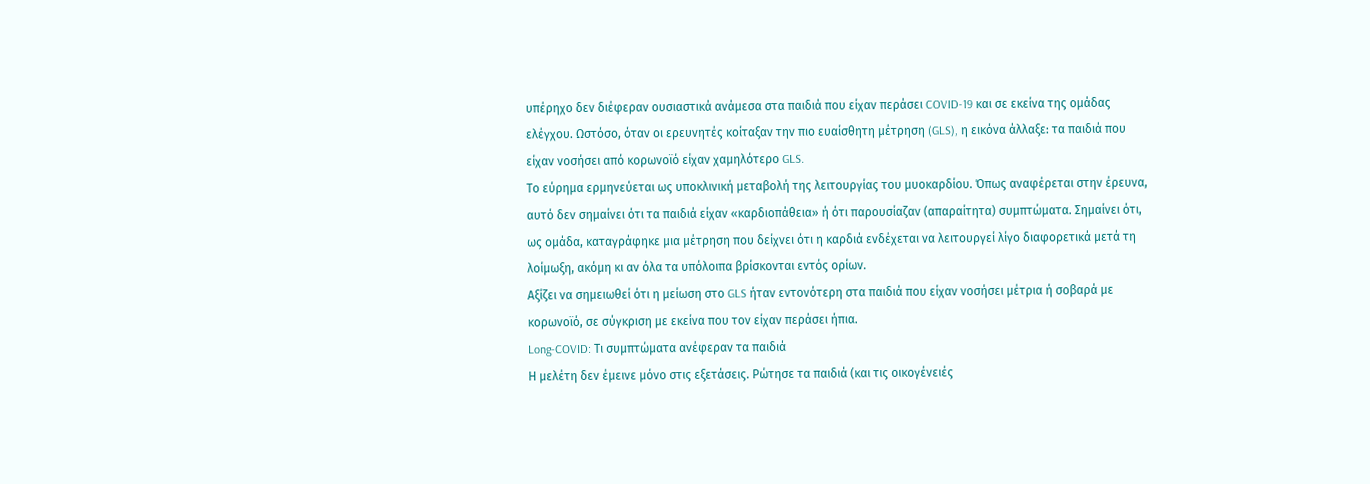υπέρηχο δεν διέφεραν ουσιαστικά ανάμεσα στα παιδιά που είχαν περάσει COVID-19 και σε εκείνα της ομάδας ελέγχου. Ωστόσο, όταν οι ερευνητές κοίταξαν την πιο ευαίσθητη μέτρηση (GLS), η εικόνα άλλαξε: τα παιδιά που είχαν νοσήσει από κορωνοϊό είχαν χαμηλότερο GLS.
Το εύρημα ερμηνεύεται ως υποκλινική μεταβολή της λειτουργίας του μυοκαρδίου. Όπως αναφέρεται στην έρευνα, αυτό δεν σημαίνει ότι τα παιδιά είχαν «καρδιοπάθεια» ή ότι παρουσίαζαν (απαραίτητα) συμπτώματα. Σημαίνει ότι, ως ομάδα, καταγράφηκε μια μέτρηση που δείχνει ότι η καρδιά ενδέχεται να λειτουργεί λίγο διαφορετικά μετά τη λοίμωξη, ακόμη κι αν όλα τα υπόλοιπα βρίσκονται εντός ορίων.
Αξίζει να σημειωθεί ότι η μείωση στο GLS ήταν εντονότερη στα παιδιά που είχαν νοσήσει μέτρια ή σοβαρά με κορωνοϊό, σε σύγκριση με εκείνα που τον είχαν περάσει ήπια.
Long-COVID: Τι συμπτώματα ανέφεραν τα παιδιά
Η μελέτη δεν έμεινε μόνο στις εξετάσεις. Ρώτησε τα παιδιά (και τις οικογένειές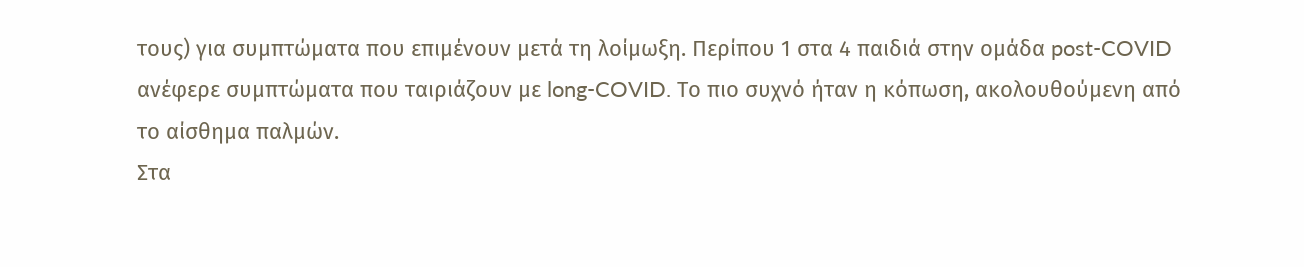τους) για συμπτώματα που επιμένουν μετά τη λοίμωξη. Περίπου 1 στα 4 παιδιά στην ομάδα post-COVID ανέφερε συμπτώματα που ταιριάζουν με long-COVID. Το πιο συχνό ήταν η κόπωση, ακολουθούμενη από το αίσθημα παλμών.
Στα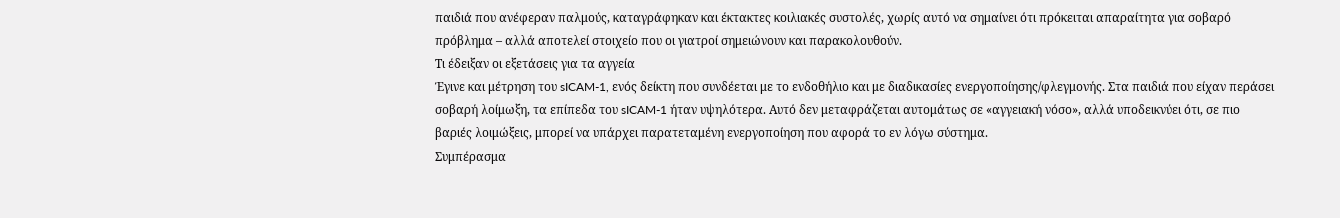παιδιά που ανέφεραν παλμούς, καταγράφηκαν και έκτακτες κοιλιακές συστολές, χωρίς αυτό να σημαίνει ότι πρόκειται απαραίτητα για σοβαρό πρόβλημα – αλλά αποτελεί στοιχείο που οι γιατροί σημειώνουν και παρακολουθούν.
Τι έδειξαν οι εξετάσεις για τα αγγεία
Έγινε και μέτρηση του sICAM-1, ενός δείκτη που συνδέεται με το ενδοθήλιο και με διαδικασίες ενεργοποίησης/φλεγμονής. Στα παιδιά που είχαν περάσει σοβαρή λοίμωξη, τα επίπεδα του sICAM-1 ήταν υψηλότερα. Αυτό δεν μεταφράζεται αυτομάτως σε «αγγειακή νόσο», αλλά υποδεικνύει ότι, σε πιο βαριές λοιμώξεις, μπορεί να υπάρχει παρατεταμένη ενεργοποίηση που αφορά το εν λόγω σύστημα.
Συμπέρασμα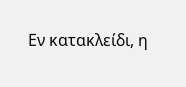Εν κατακλείδι, η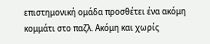επιστημονική ομάδα προσθέτει ένα ακόμη κομμάτι στο παζλ. Aκόμη και χωρίς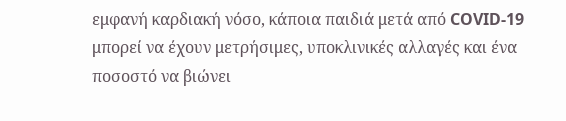εμφανή καρδιακή νόσο, κάποια παιδιά μετά από COVID-19 μπορεί να έχουν μετρήσιμες, υποκλινικές αλλαγές και ένα ποσοστό να βιώνει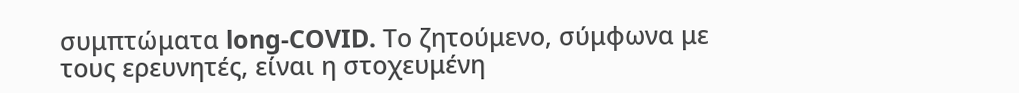συμπτώματα long-COVID. Το ζητούμενο, σύμφωνα με τους ερευνητές, είναι η στοχευμένη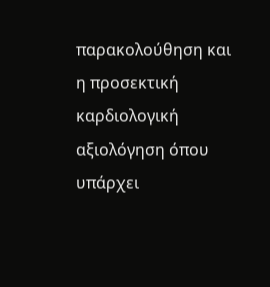παρακολούθηση και η προσεκτική καρδιολογική αξιολόγηση όπου υπάρχει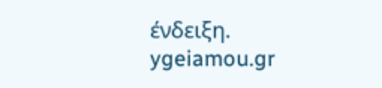ένδειξη.
ygeiamou.gr